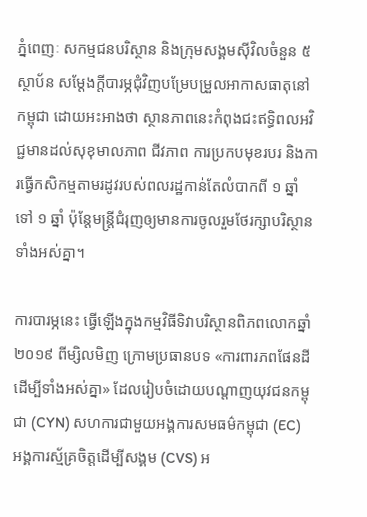ភ្នំពេញៈ សកម្មជនបរិស្ថាន និងក្រុមសង្គមស៊ីវិលចំនួន ៥ ស្ថាប័ន សម្ដែងក្ដីបារម្ភជុំវិញបម្រែបម្រួលអាកាសធាតុនៅកម្ពុជា ដោយអះអាងថា ស្ថានភាពនេះកំពុងជះឥទ្ធិពលអវិជ្ជមានដល់សុខុមាលភាព ជីវភាព ការប្រកបមុខរបរ និងការធ្វើកសិកម្មតាមរដូវរបស់ពលរដ្ឋកាន់តែលំបាកពី ១ ឆ្នាំ ទៅ ១ ឆ្នាំ ប៉ុន្ដែមន្ត្រីជំរុញឲ្យមានការចូលរួមថែរក្សាបរិស្ថានទាំងអស់គ្នា។

ការបារម្ភនេះ ធ្វើឡើងក្នុងកម្មវិធីទិវាបរិស្ថានពិភពលោកឆ្នាំ ២០១៩ ពីម្សិលមិញ ក្រោមប្រធានបទ «ការពារភពផែនដីដើម្បីទាំងអស់គ្នា» ដែលរៀបចំដោយបណ្តាញយុវជនកម្ពុជា (CYN) សហការជាមួយអង្គការសមធម៌កម្ពុជា (EC) អង្គការស្ម័គ្រចិត្តដើម្បីសង្គម (CVS) អ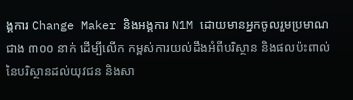ង្គការ Change Maker និងអង្គការ N1M ដោយមានអ្នកចូលរួមប្រមាណជាង ៣០០ នាក់ ដើម្បីលើក កម្ពស់ការយល់ដឹងអំពីបរិស្ថាន និងផលប៉ះពាល់នៃបរិស្ថានដល់យុវជន និងសា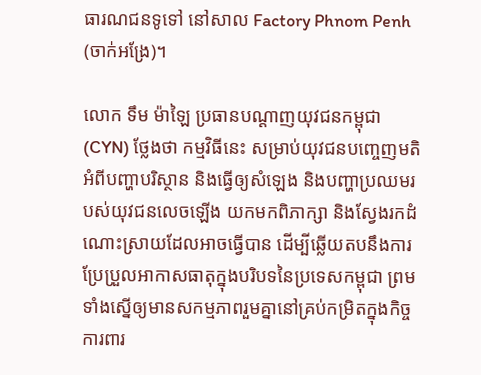ធារណជនទូទៅ នៅសាល Factory Phnom Penh (ចាក់អង្រែ)។

លោក ទឹម ម៉ាឡៃ ប្រធានបណ្ដាញយុវជនកម្ពុជា (CYN) ថ្លែងថា កម្មវិធីនេះ សម្រាប់យុវជនបញ្ចេញមតិអំពីបញ្ហាបរិស្ថាន និងធ្វើឲ្យសំឡេង និងបញ្ហាប្រឈមរបស់យុវជនលេចឡើង យកមកពិភាក្សា និងស្វែងរកដំណោះស្រាយដែលអាចធ្វើបាន ដើម្បីឆ្លើយតបនឹងការប្រែប្រួលអាកាសធាតុក្នុងបរិបទនៃប្រទេសកម្ពុជា ព្រមទាំងស្នើឲ្យមានសកម្មភាពរួមគ្នានៅគ្រប់កម្រិតក្នុងកិច្ចការពារ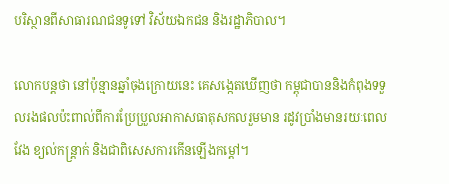បរិស្ថានពីសាធារណជនទូទៅ វិស័យឯកជន និងរដ្ឋាភិបាល។

លោកបន្តថា នៅប៉ុន្មានឆ្នាំចុងក្រោយនេះ គេសង្កេតឃើញថា កម្ពុជាបាននិងកំពុងទទួលរងផលប៉ះពាល់ពីការប្រែប្រួលអាកាសធាតុសកលរួមមាន រដូវប្រាំងមានរយៈពេលវែង ខ្យល់កន្ត្រាក់ និងជាពិសេសការកើនឡើងកម្ដៅ។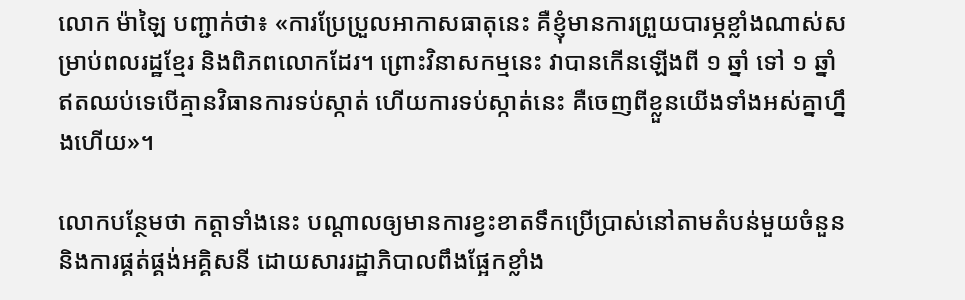លោក ម៉ាឡៃ បញ្ជាក់ថា៖ «ការប្រែប្រួលអាកាសធាតុនេះ គឺខ្ញុំមានការព្រួយបារម្ភខ្លាំងណាស់សម្រាប់ពលរដ្ឋខ្មែរ និងពិភពលោកដែរ។ ព្រោះវិនាសកម្មនេះ វាបានកើនឡើងពី ១ ឆ្នាំ ទៅ ១ ឆ្នាំ ឥតឈប់ទេបើគ្មានវិធានការទប់ស្កាត់ ហើយការទប់ស្កាត់នេះ គឺចេញពីខ្លួនយើងទាំងអស់គ្នាហ្នឹងហើយ»។

លោកបន្ថែមថា កត្តាទាំងនេះ បណ្ដាលឲ្យមានការខ្វះខាតទឹកប្រើប្រាស់នៅតាមតំបន់មួយចំនួន និងការផ្គត់ផ្គង់អគ្គិសនី ដោយសាររដ្ឋាភិបាលពឹងផ្អែកខ្លាំង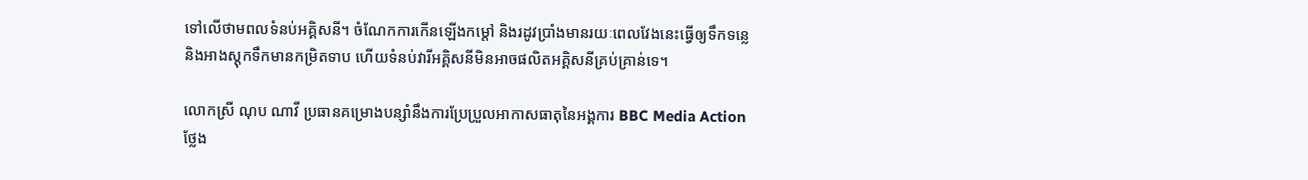ទៅលើថាមពលទំនប់អគ្គិសនី។ ចំណែកការកើនឡើងកម្ដៅ និងរដូវប្រាំងមានរយៈពេលវែងនេះធ្វើឲ្យទឹកទន្លេ និងអាងស្ដុកទឹកមានកម្រិតទាប ហើយទំនប់វារីអគ្គិសនីមិនអាចផលិតអគ្គិសនីគ្រប់គ្រាន់ទេ។

លោកស្រី ណុប ណាវី ប្រធានគម្រោងបន្សាំនឹងការប្រែប្រួលអាកាសធាតុនៃអង្គការ BBC Media Action ថ្លែង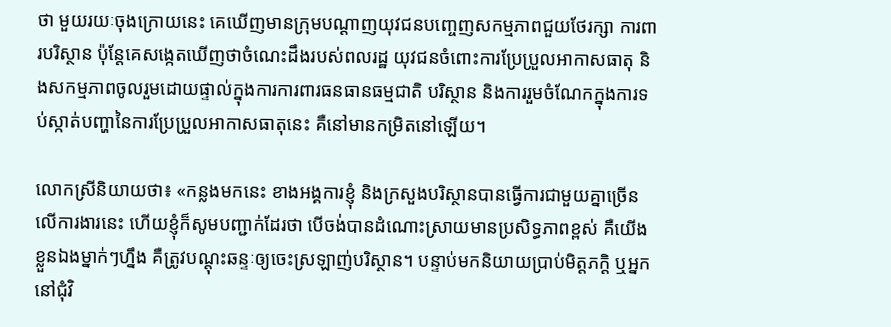ថា មួយរយៈចុងក្រោយនេះ គេឃើញមានក្រុមបណ្ដាញយុវជនបញ្ចេញសកម្មភាពជួយថែរក្សា ការពារបរិស្ថាន ប៉ុន្ដែគេសង្កេតឃើញថាចំណេះដឹងរបស់ពលរដ្ឋ យុវជនចំពោះការប្រែប្រួលអាកាសធាតុ និងសកម្មភាពចូលរួមដោយផ្ទាល់ក្នុងការការពារធនធានធម្មជាតិ បរិស្ថាន និងការរួមចំណែកក្នុងការទប់ស្កាត់បញ្ហានៃការប្រែប្រួលអាកាសធាតុនេះ គឺនៅមានកម្រិតនៅឡើយ។

លោកស្រីនិយាយថា៖ «កន្លងមកនេះ ខាងអង្គការខ្ញុំ និងក្រសួងបរិស្ថានបានធ្វើការជាមួយគ្នាច្រើនលើការងារនេះ ហើយខ្ញុំក៏សូមបញ្ជាក់ដែរថា បើចង់បានដំណោះស្រាយមានប្រសិទ្ធភាពខ្ពស់ គឺយើងខ្លួនឯងម្នាក់ៗហ្នឹង គឺត្រូវបណ្ដុះឆន្ទៈឲ្យចេះស្រឡាញ់បរិស្ថាន។ បន្ទាប់មកនិយាយប្រាប់មិត្តភក្ដិ ឬអ្នកនៅជុំវិ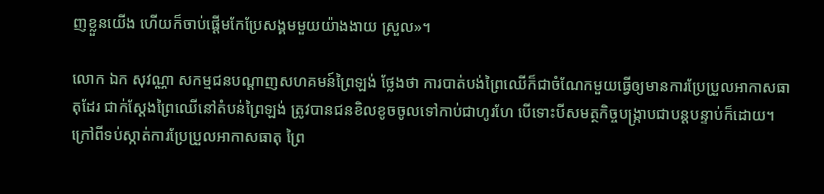ញខ្លួនយើង ហើយក៏ចាប់ផ្ដើមកែប្រែសង្គមមួយយ៉ាងងាយ ស្រួល»។

លោក ឯក សុវណ្ណា សកម្មជនបណ្ដាញសហគមន៍ព្រៃឡង់ ថ្លែងថា ការបាត់បង់ព្រៃឈើក៏ជាចំណែកមួយធ្វើឲ្យមានការប្រែប្រួលអាកាសធាតុដែរ ជាក់ស្ដែងព្រៃឈើនៅតំបន់ព្រៃឡង់ ត្រូវបានជនខិលខូចចូលទៅកាប់ជាហូរហែ បើទោះបីសមត្ថកិច្ចបង្ក្រាបជាបន្តបន្ទាប់ក៏ដោយ។ ក្រៅពីទប់ស្កាត់ការប្រែប្រួលអាកាសធាតុ ព្រៃ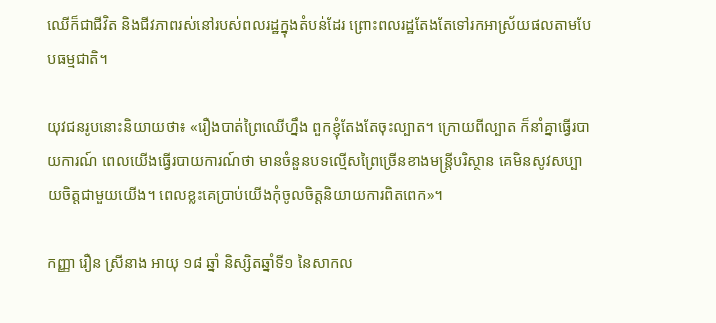ឈើក៏ជាជីវិត និងជីវភាពរស់នៅរបស់ពលរដ្ឋក្នុងតំបន់ដែរ ព្រោះពលរដ្ឋតែងតែទៅរកអាស្រ័យផលតាមបែបធម្មជាតិ។

យុវជនរូបនោះនិយាយថា៖ «រឿងបាត់ព្រៃឈើហ្នឹង ពួកខ្ញុំតែងតែចុះល្បាត។ ក្រោយពីល្បាត ក៏នាំគ្នាធ្វើរបាយការណ៍ ពេលយើងធ្វើរបាយការណ៍ថា មានចំនួនបទល្មើសព្រៃច្រើនខាងមន្ត្រីបរិស្ថាន គេមិនសូវសប្បាយចិត្តជាមួយយើង។ ពេលខ្លះគេប្រាប់យើងកុំចូលចិត្តនិយាយការពិតពេក»។

កញ្ញា រឿន ស្រីនាង អាយុ ១៨ ឆ្នាំ និស្សិតឆ្នាំទី១ នៃសាកល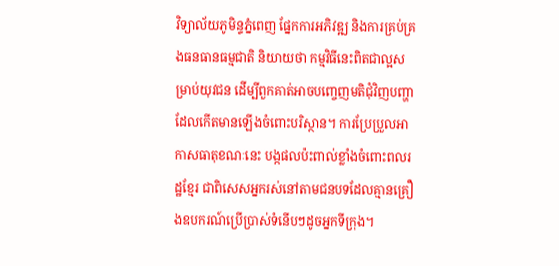វិទ្យាល័យភូមិន្ទភ្នំពេញ ផ្នែកការអភិវឌ្ឍ និងការគ្រប់គ្រងធនធានធម្មជាតិ និយាយថា កម្មវិធីនេះពិតជាល្អសម្រាប់យុវជន ដើម្បីពួកគាត់អាចបញ្ចេញមតិជុំវិញបញ្ហាដែលកើតមានឡើងចំពោះបរិស្ថាន។ ការប្រែប្រួលអាកាសធាតុខណៈនេះ បង្កផលប៉ះពាល់ខ្លាំងចំពោះពលរដ្ឋខ្មែរ ជាពិសេសអ្នករស់នៅតាមជនបទដែលគ្មានគ្រឿងឧបករណ៍ប្រើប្រាស់ទំនើបៗដូចអ្នកទីក្រុង។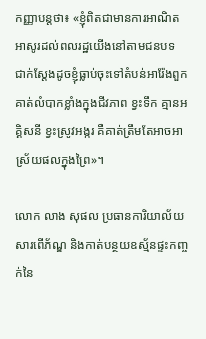កញ្ញាបន្តថា៖ «ខ្ញុំពិតជាមានការអាណិតអាសូរដល់ពលរដ្ឋយើងនៅតាមជនបទ ជាក់ស្ដែងដូចខ្ញុំធ្លាប់ចុះទៅតំបន់អារ៉ែងពួកគាត់លំបាកខ្លាំងក្នុងជីវភាព ខ្វះទឹក គ្មានអគ្គិសនី ខ្វះស្រូវអង្ករ គឺគាត់ត្រឹមតែអាចអាស្រ័យផលក្នុងព្រៃ»។

លោក លាង សុផល ប្រធានការិយាល័យសារពើភ័ណ្ឌ និងកាត់បន្ថយឧស្ម័នផ្ទះកញ្ចក់នៃ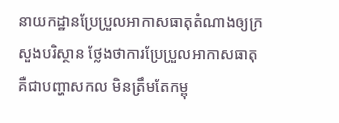នាយកដ្ឋានប្រែប្រួលអាកាសធាតុតំណាងឲ្យក្រសួងបរិស្ថាន ថ្លែងថាការប្រែប្រួលអាកាសធាតុ គឺជាបញ្ហាសកល មិនត្រឹមតែកម្ពុ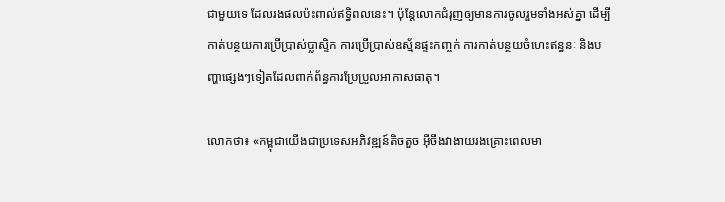ជាមួយទេ ដែលរងផលប៉ះពាល់ឥទ្ធិពលនេះ។ ប៉ុន្ដែលោកជំរុញឲ្យមានការចូលរួមទាំងអស់គ្នា ដើម្បីកាត់បន្ថយការប្រើប្រាស់ប្លាស្ទិក ការប្រើប្រាស់ឧស្ម័នផ្ទះកញ្ចក់ ការកាត់បន្ថយចំហេះឥន្ធនៈ និងបញ្ហាផ្សេងៗទៀតដែលពាក់ព័ន្ធការប្រែប្រួលអាកាសធាតុ។

លោកថា៖ «កម្ពុជាយើងជាប្រទេសអភិវឌ្ឍន៍តិចតួច អ៊ីចឹងវាងាយរងគ្រោះពេលមា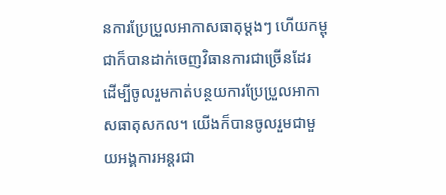នការប្រែប្រួលអាកាសធាតុម្ដងៗ ហើយកម្ពុជាក៏បានដាក់ចេញវិធានការជាច្រើនដែរ ដើម្បីចូលរួមកាត់បន្ថយការប្រែប្រួលអាកាសធាតុសកល។ យើងក៏បានចូលរួមជាមួយអង្គការអន្តរជា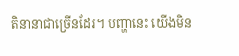តិនានាជាច្រើនដែរ។ បញ្ហានេះ យើងមិន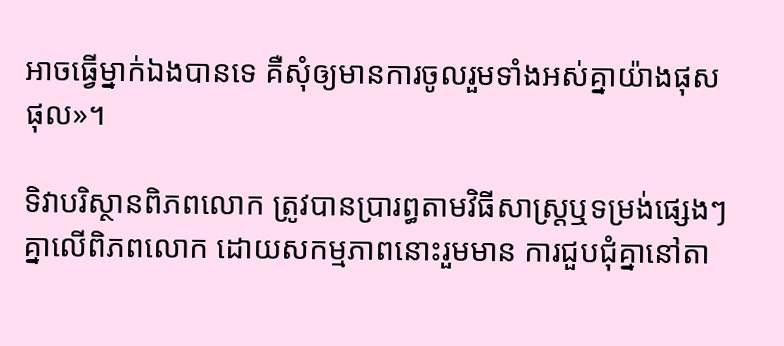អាចធ្វើម្នាក់ឯងបានទេ គឺសុំឲ្យមានការចូលរួមទាំងអស់គ្នាយ៉ាងផុសផុល»។

ទិវាបរិស្ថានពិភពលោក ត្រូវបានប្រារព្ធតាមវិធីសាស្ត្រឬទម្រង់ផ្សេងៗគ្នាលើពិភពលោក ដោយសកម្មភាពនោះរួមមាន ការជួបជុំគ្នានៅតា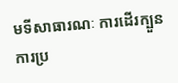មទីសាធារណៈ ការដើរក្បួន ការប្រ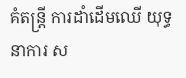គំតន្ត្រី ការដាំដើមឈើ យុទ្ធនាការ ស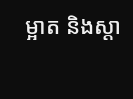ម្អាត និងស្ដា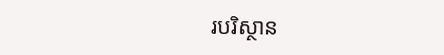របរិស្ថាន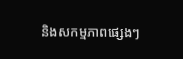និងសកម្មភាពផ្សេងៗ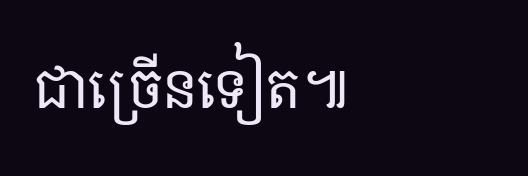ជាច្រើនទៀត៕